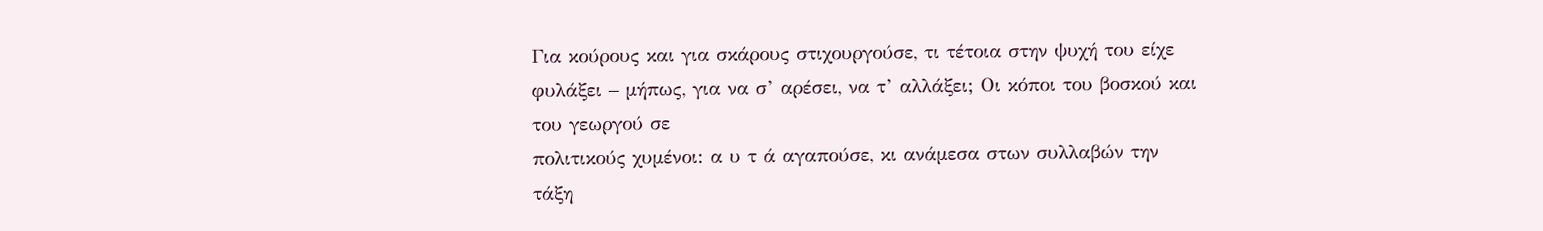Για κούρους και για σκάρους στιχουργούσε, τι τέτοια στην ψυχή του είχε φυλάξει – μήπως, για να σ’ αρέσει, να τ’ αλλάξει; Οι κόποι του βοσκού και του γεωργού σε
πολιτικούς χυμένοι: α υ τ ά αγαπούσε, κι ανάμεσα στων συλλαβών την τάξη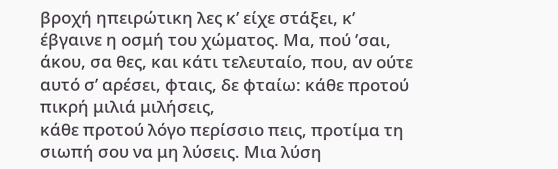βροχή ηπειρώτικη λες κ’ είχε στάξει, κ’ έβγαινε η οσμή του χώματος. Μα, πού ’σαι,
άκου, σα θες, και κάτι τελευταίο, που, αν ούτε αυτό σ’ αρέσει, φταις, δε φταίω: κάθε προτού πικρή μιλιά μιλήσεις,
κάθε προτού λόγο περίσσιο πεις, προτίμα τη σιωπή σου να μη λύσεις. Μια λύση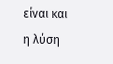είναι και η λύση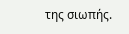της σιωπής.